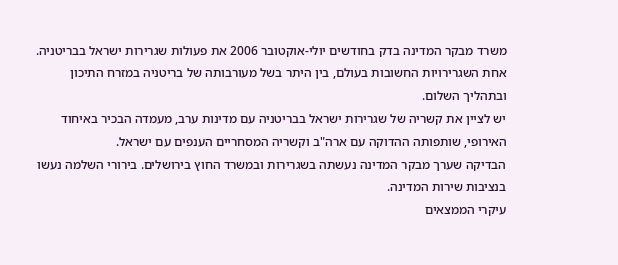משרד מבקר המדינה בדק בחודשים יולי-אוקטובר 2006 את פעולות שגרירות ישראל בבריטניה. אחת השגרירויות החשובות בעולם, בין היתר בשל מעורבותה של בריטניה במזרח התיכון ובתהליך השלום.
יש לציין את קשריה של שגרירות ישראל בבריטניה עם מדינות ערב, מעמדה הבכיר באיחוד האירופי, שותפותה ההדוקה עם ארה"ב וקשריה המסחריים הענפים עם ישראל.
הבדיקה שערך מבקר המדינה נעשתה בשגרירות ובמשרד החוץ בירושלים. בירורי השלמה נעשו בנציבות שירות המדינה.
עיקרי הממצאים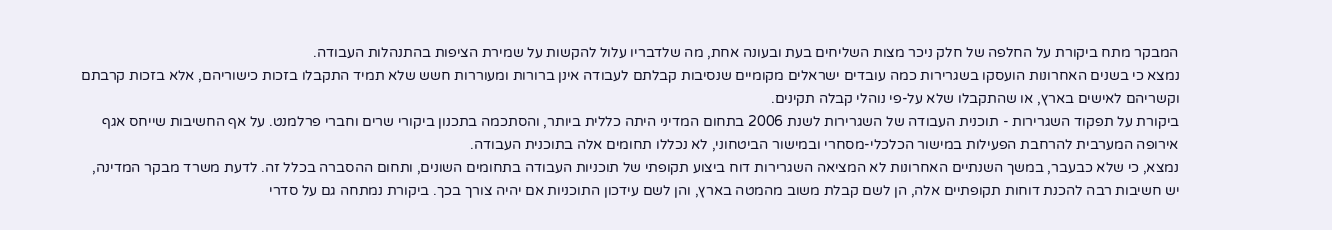המבקר מתח ביקורת על החלפה של חלק ניכר מצות השליחים בעת ובעונה אחת, מה שלדבריו עלול להקשות על שמירת הציפות בהתנהלות העבודה.
נמצא כי בשנים האחרונות הועסקו בשגרירות כמה עובדים ישראלים מקומיים שנסיבות קבלתם לעבודה אינן ברורות ומעוררות חשש שלא תמיד התקבלו בזכות כישוריהם, אלא בזכות קרבתם וקשריהם לאישים בארץ, או שהתקבלו שלא על-פי נוהלי קבלה תקינים.
ביקורת על תפקוד השגרירות - תוכנית העבודה של השגרירות לשנת 2006 בתחום המדיני היתה כללית ביותר, והסתכמה בתכנון ביקורי שרים וחברי פרלמנט. על אף החשיבות שייחס אגף אירופה המערבית להרחבת הפעילות במישור הכלכלי-מסחרי ובמישור הביטחוני, לא נכללו תחומים אלה בתוכנית העבודה.
נמצא, כי שלא כבעבר, במשך השנתיים האחרונות לא המציאה השגרירות דוח ביצוע תקופתי של תוכניות העבודה בתחומים השונים, ותחום ההסברה בכלל זה. לדעת משרד מבקר המדינה, יש חשיבות רבה להכנת דוחות תקופתיים אלה, הן לשם קבלת משוב מהמטה בארץ, והן לשם עידכון התוכניות אם יהיה צורך בכך. ביקורת נמתחה גם על סדרי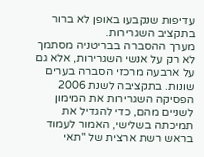עדיפות שנקבעו באופן לא ברור בתקציב השגרירות.
מערך ההסברה בבריטניה מסתמך לא רק על אנשי השגרירות, אלא גם על ארבעה מרכזי הסברה בערים שונות. בתקציבה לשנת 2006 הפסיקה השגרירות את המימון לשניים מהם, כדי להגדיל את תמיכתה בשלישי, האמור לעמוד בראש רשת ארצית של "תאי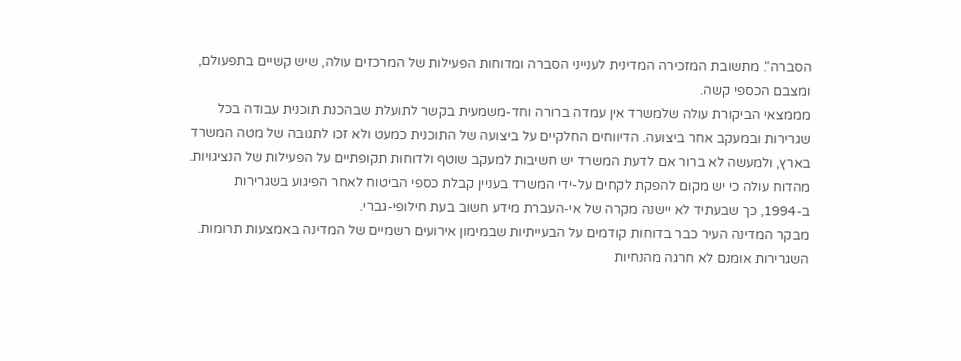הסברה". מתשובת המזכירה המדינית לענייני הסברה ומדוחות הפעילות של המרכזים עולה, שיש קשיים בתפעולם, ומצבם הכספי קשה.
מממצאי הביקורת עולה שלמשרד אין עמדה ברורה וחד-משמעית בקשר לתועלת שבהכנת תוכנית עבודה בכל שגרירות ובמעקב אחר ביצועה. הדיווחים החלקיים על ביצועה של התוכנית כמעט ולא זכו לתגובה של מטה המשרד בארץ, ולמעשה לא ברור אם לדעת המשרד יש חשיבות למעקב שוטף ולדוחות תקופתיים על הפעילות של הנציגויות.
מהדוח עולה כי יש מקום להפקת לקחים על-ידי המשרד בעניין קבלת כספי הביטוח לאחר הפיגוע בשגרירות ב-1994, כך שבעתיד לא יישנה מקרה של אי-העברת מידע חשוב בעת חילופי-גברי.
מבקר המדינה העיר כבר בדוחות קודמים על הבעייתיות שבמימון אירועים רשמיים של המדינה באמצעות תרומות. השגרירות אומנם לא חרגה מהנחיות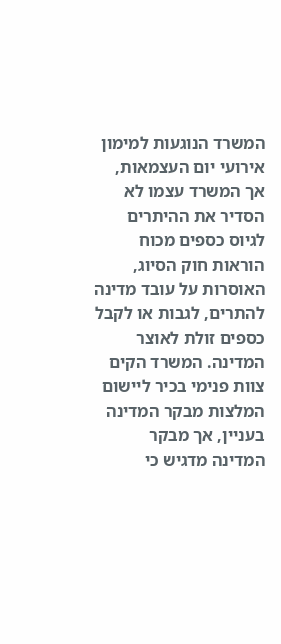המשרד הנוגעות למימון אירועי יום העצמאות, אך המשרד עצמו לא הסדיר את ההיתרים לגיוס כספים מכוח הוראות חוק הסיוג, האוסרות על עובד מדינה להתרים, לגבות או לקבל כספים זולת לאוצר המדינה. המשרד הקים צוות פנימי בכיר ליישום המלצות מבקר המדינה בעניין, אך מבקר המדינה מדגיש כי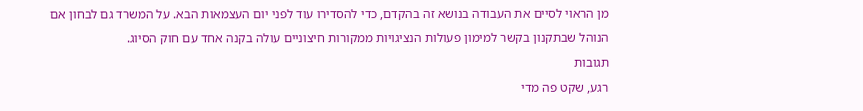מן הראוי לסיים את העבודה בנושא זה בהקדם, כדי להסדירו עוד לפני יום העצמאות הבא. על המשרד גם לבחון אם הנוהל שבתקנון בקשר למימון פעולות הנציגויות ממקורות חיצוניים עולה בקנה אחד עם חוק הסיוג.
תגובות
רגע, שקט פה מדי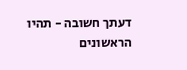דעתך חשובה - תהיו הראשונים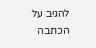להגיב על הכתבה